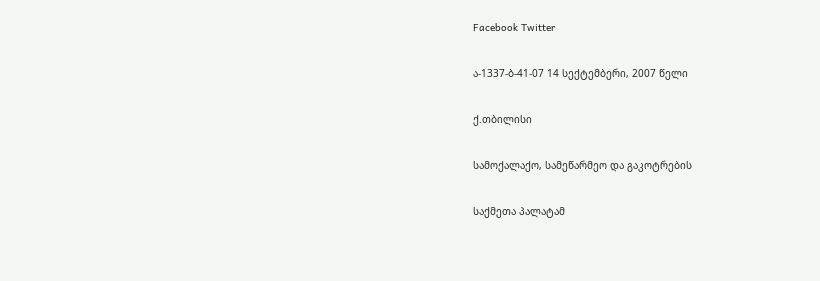Facebook Twitter

ა-1337-ბ-41-07 14 სექტემბერი, 2007 წელი

ქ.თბილისი

სამოქალაქო, სამეწარმეო და გაკოტრების

საქმეთა პალატამ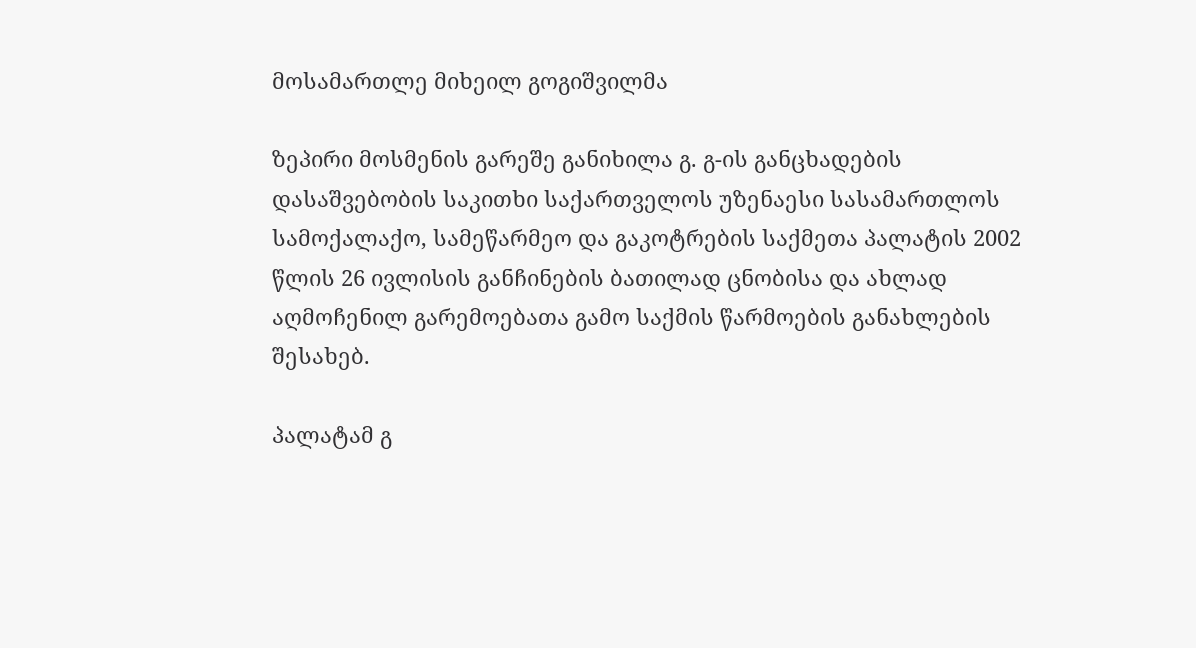მოსამართლე მიხეილ გოგიშვილმა

ზეპირი მოსმენის გარეშე განიხილა გ. გ-ის განცხადების დასაშვებობის საკითხი საქართველოს უზენაესი სასამართლოს სამოქალაქო, სამეწარმეო და გაკოტრების საქმეთა პალატის 2002 წლის 26 ივლისის განჩინების ბათილად ცნობისა და ახლად აღმოჩენილ გარემოებათა გამო საქმის წარმოების განახლების შესახებ.

პალატამ გ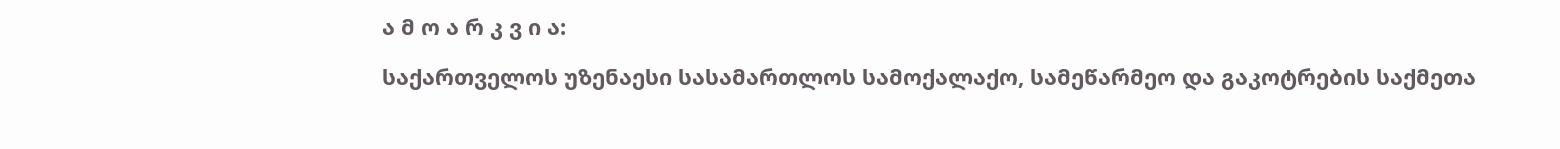ა მ ო ა რ კ ვ ი ა:

საქართველოს უზენაესი სასამართლოს სამოქალაქო, სამეწარმეო და გაკოტრების საქმეთა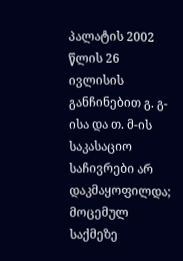პალატის 2002 წლის 26 ივლისის განჩინებით გ. გ-ისა და თ. მ-ის საკასაციო საჩივრები არ დაკმაყოფილდა; მოცემულ საქმეზე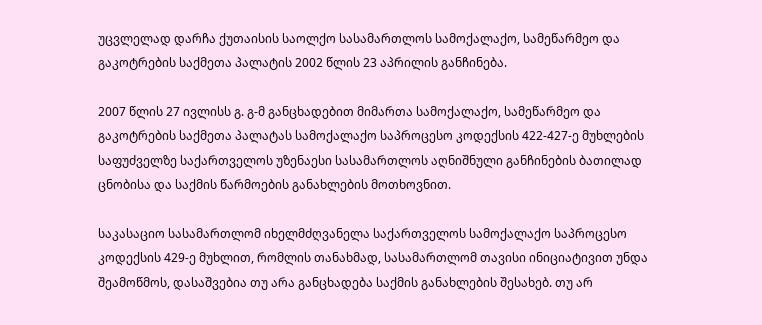უცვლელად დარჩა ქუთაისის საოლქო სასამართლოს სამოქალაქო, სამეწარმეო და გაკოტრების საქმეთა პალატის 2002 წლის 23 აპრილის განჩინება.

2007 წლის 27 ივლისს გ. გ-მ განცხადებით მიმართა სამოქალაქო, სამეწარმეო და გაკოტრების საქმეთა პალატას სამოქალაქო საპროცესო კოდექსის 422-427-ე მუხლების საფუძველზე საქართველოს უზენაესი სასამართლოს აღნიშნული განჩინების ბათილად ცნობისა და საქმის წარმოების განახლების მოთხოვნით.

საკასაციო სასამართლომ იხელმძღვანელა საქართველოს სამოქალაქო საპროცესო კოდექსის 429-ე მუხლით, რომლის თანახმად, სასამართლომ თავისი ინიციატივით უნდა შეამოწმოს, დასაშვებია თუ არა განცხადება საქმის განახლების შესახებ. თუ არ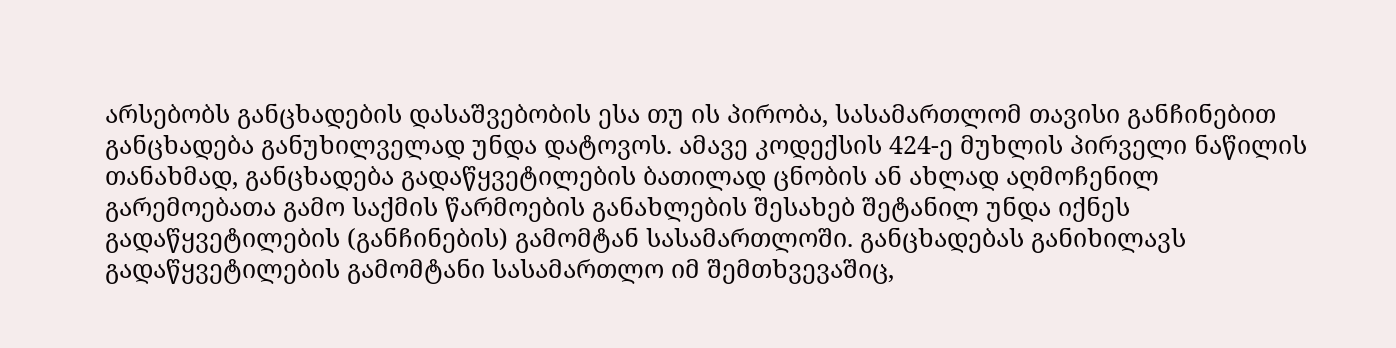არსებობს განცხადების დასაშვებობის ესა თუ ის პირობა, სასამართლომ თავისი განჩინებით განცხადება განუხილველად უნდა დატოვოს. ამავე კოდექსის 424-ე მუხლის პირველი ნაწილის თანახმად, განცხადება გადაწყვეტილების ბათილად ცნობის ან ახლად აღმოჩენილ გარემოებათა გამო საქმის წარმოების განახლების შესახებ შეტანილ უნდა იქნეს გადაწყვეტილების (განჩინების) გამომტან სასამართლოში. განცხადებას განიხილავს გადაწყვეტილების გამომტანი სასამართლო იმ შემთხვევაშიც,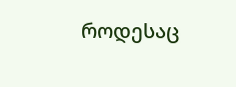როდესაც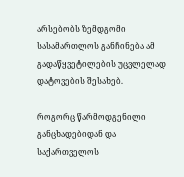არსებობს ზემდგომი სასამართლოს განჩინება ამ გადაწყვეტილების უცვლელად დატოვების შესახებ.

როგორც წარმოდგენილი განცხადებიდან და საქართველოს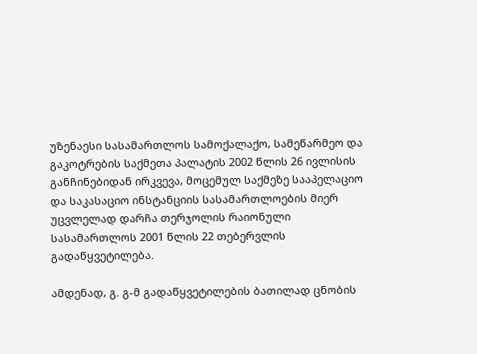უზენაესი სასამართლოს სამოქალაქო, სამეწარმეო და გაკოტრების საქმეთა პალატის 2002 წლის 26 ივლისის განჩინებიდან ირკვევა, მოცემულ საქმეზე სააპელაციო და საკასაციო ინსტანციის სასამართლოების მიერ უცვლელად დარჩა თერჯოლის რაიონული სასამართლოს 2001 წლის 22 თებერვლის გადაწყვეტილება.

ამდენად, გ. გ-მ გადაწყვეტილების ბათილად ცნობის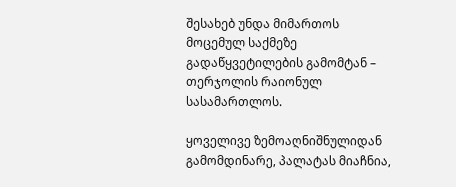შესახებ უნდა მიმართოს მოცემულ საქმეზე გადაწყვეტილების გამომტან – თერჯოლის რაიონულ სასამართლოს.

ყოველივე ზემოაღნიშნულიდან გამომდინარე, პალატას მიაჩნია,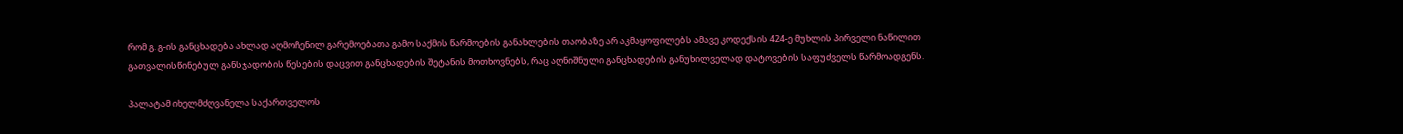რომ გ. გ-ის განცხადება ახლად აღმოჩენილ გარემოებათა გამო საქმის წარმოების განახლების თაობაზე არ აკმაყოფილებს ამავე კოდექსის 424-ე მუხლის პირველი ნაწილით გათვალისწინებულ განსჯადობის წესების დაცვით განცხადების შეტანის მოთხოვნებს, რაც აღნიშნული განცხადების განუხილველად დატოვების საფუძველს წარმოადგენს.

პალატამ იხელმძღვანელა საქართველოს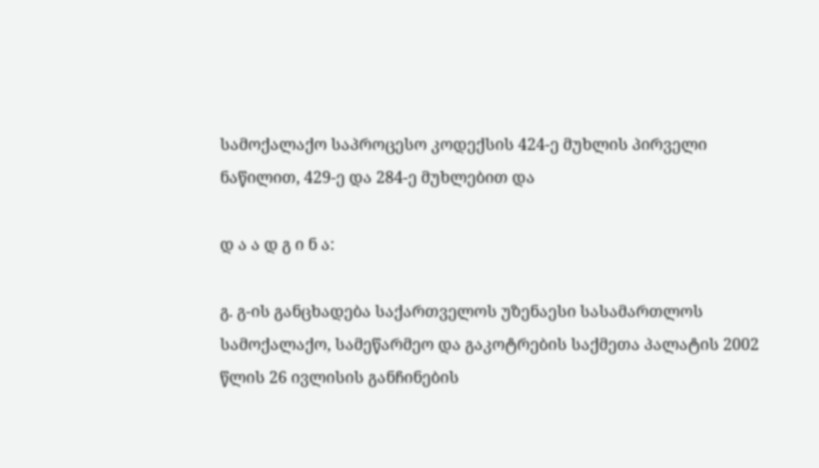სამოქალაქო საპროცესო კოდექსის 424-ე მუხლის პირველი ნაწილით, 429-ე და 284-ე მუხლებით და

დ ა ა დ გ ი ნ ა:

გ. გ-ის განცხადება საქართველოს უზენაესი სასამართლოს სამოქალაქო, სამეწარმეო და გაკოტრების საქმეთა პალატის 2002 წლის 26 ივლისის განჩინების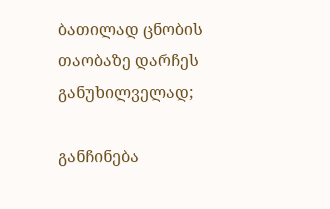ბათილად ცნობის თაობაზე დარჩეს განუხილველად;

განჩინება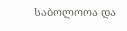საბოლოოა და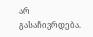არ გასაჩივრდება.